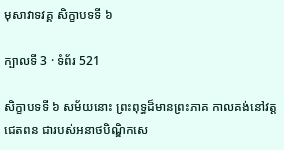មុសាវាទវគ្គ សិក្ខាបទទី ៦

ក្បាលទី 3 · ទំព័រ 521

សិក្ខាបទទី ៦ សម័យនោះ ព្រះពុទ្ធដ៏មានព្រះភាគ កាលគង់នៅវត្តជេតពន ជារបស់អនាថបិណ្ឌិកសេ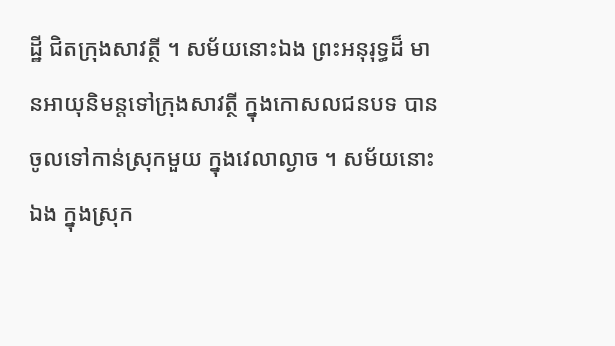ដ្ឋី ជិតក្រុងសាវត្ថី ។ សម័យនោះឯង ព្រះអនុរុទ្ធដ៏ មានអាយុនិមន្តទៅក្រុងសាវត្ថី ក្នុងកោសលជនបទ បានចូលទៅកាន់ស្រុកមួយ ក្នុងវេលាល្ងាច ។ សម័យនោះឯង ក្នុងស្រុក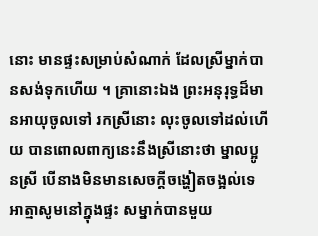នោះ មានផ្ទះសម្រាប់សំណាក់ ដែលស្រីម្នាក់បានសង់ទុកហើយ ។ គ្រានោះឯង ព្រះអនុរុទ្ធដ៏មានអាយុចូលទៅ រកស្រីនោះ លុះចូលទៅដល់ហើយ បានពោលពាក្យនេះនឹងស្រីនោះថា ម្នាលប្អូនស្រី បើនាងមិនមានសេចក្តីចង្ហៀតចង្អល់ទេ អាត្មាសូមនៅក្នុងផ្ទះ សម្នាក់បានមួយ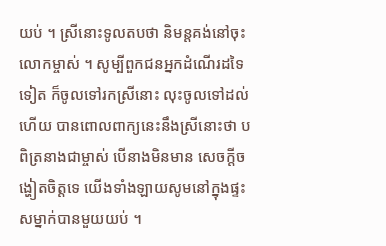យប់ ។ ស្រីនោះទូលតបថា និមន្តគង់នៅចុះលោកម្ចាស់ ។ សូម្បីពួកជនអ្នកដំណើរដទៃទៀត ក៏ចូលទៅរកស្រីនោះ លុះចូលទៅដល់ ហើយ បានពោលពាក្យនេះនឹងស្រីនោះថា បពិត្រនាងជាម្ចាស់ បើនាងមិនមាន សេចក្តីចង្ហៀតចិត្តទេ យើងទាំងឡាយសូមនៅក្នុងផ្ទះសម្នាក់បានមួយយប់ ។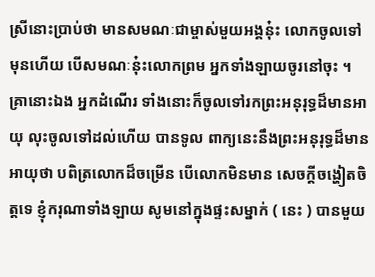ស្រីនោះប្រាប់ថា មានសមណៈជាម្ចាស់មួយអង្គនុ៎ះ លោកចូលទៅមុនហើយ បើសមណៈនុ៎ះលោកព្រម អ្នកទាំងឡាយចូរនៅចុះ ។ គ្រានោះឯង អ្នកដំណើរ ទាំងនោះក៏ចូលទៅរកព្រះអនុរុទ្ធដ៏មានអាយុ លុះចូលទៅដល់ហើយ បានទូល ពាក្យនេះនឹងព្រះអនុរុទ្ធដ៏មានអាយុថា បពិត្រលោកដ៏ចម្រើន បើលោកមិនមាន សេចក្តីចង្ហៀតចិត្តទេ ខ្ញុំករុណាទាំងឡាយ សូមនៅក្នុងផ្ទះសម្នាក់ ( នេះ ) បានមួយ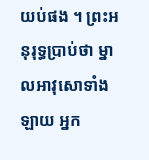យប់ផង ។ ព្រះអនុរុទ្ធប្រាប់ថា ម្នាលអាវុសោទាំងឡាយ អ្នក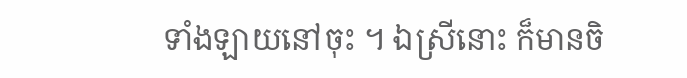ទាំងឡាយនៅចុះ ។ ឯស្រីនោះ ក៏មានចិ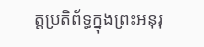ត្តប្រតិព័ទ្ធក្នុងព្រះអនុរុ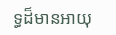ទ្ធដ៏មានអាយុ